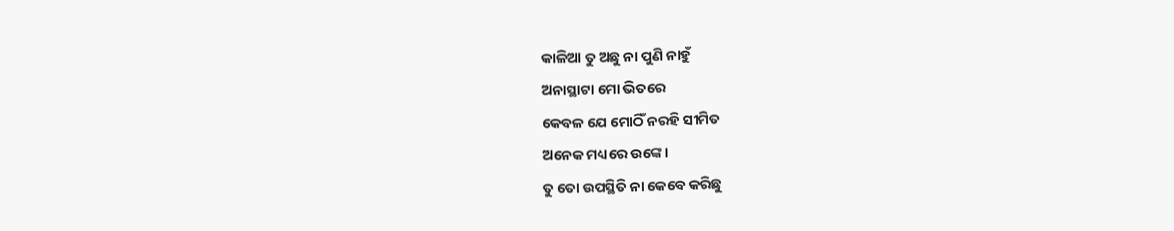କାଳିଆ ତୁ ଅଛୁ ନା ପୁଣି ନାହୁଁ
ଅନାସ୍ଥାଟା ମୋ ଭିତରେ
କେବଳ ଯେ ମୋଠିଁ ନରହି ସୀମିତ
ଅନେକ ମଧ୍ୟରେ ଉଙ୍କେ।
ତୁ ତୋ ଉପସ୍ଥିତି ନା କେବେ କରିଛୁ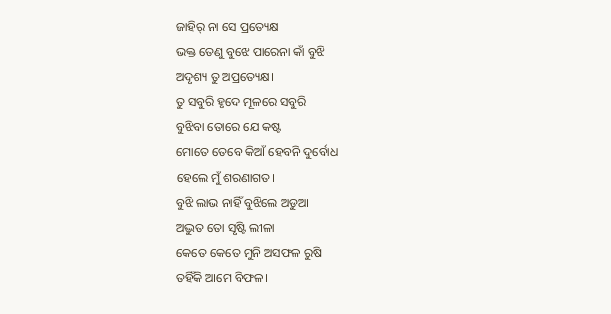ଜାହିର୍ ନା ସେ ପ୍ରତ୍ୟେକ୍ଷ
ଭକ୍ତ ତେଣୁ ବୁଝେ ପାରେନା କାଁ ବୁଝି
ଅଦୃଶ୍ୟ ତୁ ଅପ୍ରତ୍ୟେକ୍ଷ।
ତୁ ସବୁରି ହୃଦେ ମୂଳରେ ସବୁରି
ବୁଝିବା ତୋରେ ଯେ କଷ୍ଟ
ମୋତେ ତେବେ କିଆଁ ହେବନି ଦୁର୍ବୋଧ
ହେଲେ ମୁଁ ଶରଣାଗତ।
ବୁଝି ଲାଭ ନାହିଁ ବୁଝିଲେ ଅଡୁଆ
ଅଦ୍ଭୁତ ତୋ ସୃଷ୍ଟି ଲୀଳା
କେତେ କେତେ ମୁନି ଅସଫଳ ରୁଷି
ତହିଁକି ଆମେ ବିଫଳ।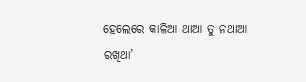ହେଲେରେ କାଳିଆ ଥାଆ ତୁ ନଥାଆ
ରଖିଥା’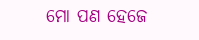ମୋ ପଣ ହେଜେ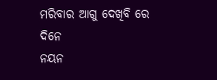ମରିବାର ଆଗୁ ଦେଖିବି ରେ ଦିନେ
ନୟନ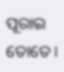ପୂରାଇ ତୋତେ।